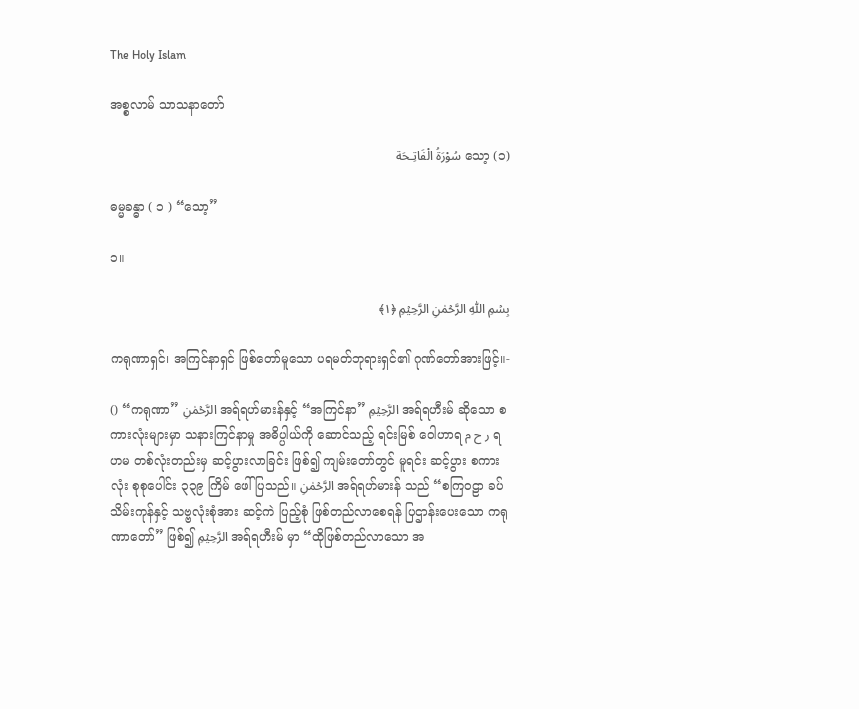The Holy Islam

အစ္စလာမ် သာသနာတော်

(၁) သော့ سُوْرَةُ الْفَاتِـحَة

ဓမ္မခန္ဓာ ( ၁ ) “သော့”

၁။

بِسۡمِ اللّٰہِ الرَّحۡمٰنِ الرَّحِیۡمِ ﴿۱﴾

ကရုဏာရှင်၊ အကြင်နာရှင် ဖြစ်တော်မူသော ပရမတ်ဘုရားရှင်၏ ဂုဏ်တော်အားဖြင့်။-

() “ကရုဏာ” الرَّحۡمٰنِ အရ်ရဟ်မားန်နှင့် “အကြင်နာ” الرَّحِیۡمِ အရ်ရဟီးမ် ဆိုသော စကားလုံးများမှာ သနားကြင်နာမှု အဓိပ္ပါယ်ကို ဆောင်သည့် ရင်းမြစ် ဝေါဟာရ ر ح م ရဟမ တစ်လုံးတည်းမှ ဆင့်ပွားလာခြင်း ဖြစ်၍ ကျမ်းတော်တွင် မူရင်း ဆင့်ပွား စကားလုံး စုစုပေါင်း ၃၃၉ ကြိမ် ဖေါ်ပြသည်။ الرَّحۡمٰنِ အရ်ရဟ်မားန် သည် “စကြဝဠာ ခပ်သိမ်းကုန်နှင့် သဗ္ဗလုံးစုံအား ဆင့်ကဲ ပြည့်စုံ ဖြစ်တည်လာစေရန် ပြဌာန်းပေးသော ကရုဏာတော်” ဖြစ်၍ الرَّحِیۡمِ အရ်ရဟီးမ် မှာ “ထိုဖြစ်တည်လာသော အ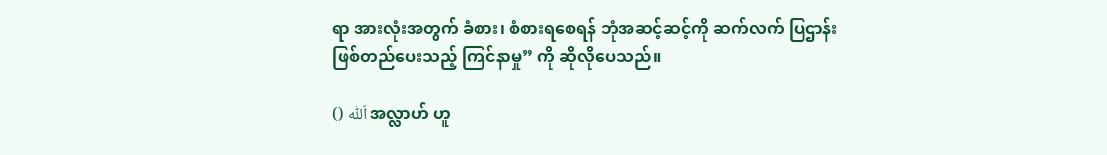ရာ အားလုံးအတွက် ခံစား၊ စံစားရစေရန် ဘုံအဆင့်ဆင့်ကို ဆက်လက် ပြဌာန်း ဖြစ်တည်ပေးသည့် ကြင်နာမှု” ကို ဆိုလိုပေသည်။

() اَللّٰہ အလ္လာဟ် ဟူ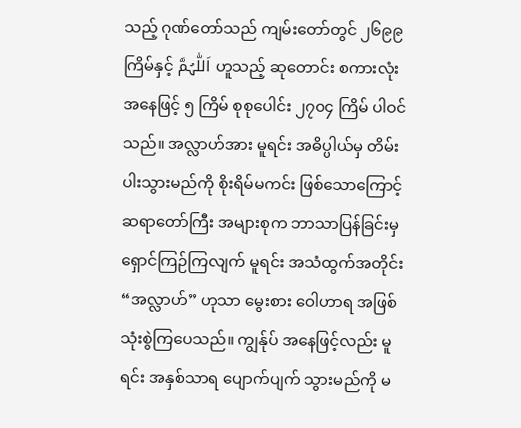သည့် ဂုဏ်တော်သည် ကျမ်းတော်တွင် ၂၆၉၉ ကြိမ်နှင့် اَللّٰہُمَّ ဟူသည့် ဆုတောင်း စကားလုံးအနေဖြင့် ၅ ကြိမ် စုစုပေါင်း ၂၇၀၄ ကြိမ် ပါဝင်သည်။ အလ္လာဟ်အား မူရင်း အဓိပ္ပါယ်မှ တိမ်းပါးသွားမည်ကို စိုးရိမ်မကင်း ဖြစ်သောကြောင့် ဆရာတော်ကြီး အများစုက ဘာသာပြန်ခြင်းမှ ရှောင်ကြဉ်ကြလျက် မူရင်း အသံထွက်အတိုင်း “အလ္လာဟ်” ဟုသာ မွေးစား ဝေါဟာရ အဖြစ် သုံးစွဲကြပေသည်။ ကျွန်ုပ် အနေဖြင့်လည်း မူရင်း အနှစ်သာရ ပျောက်ပျက် သွားမည်ကို မ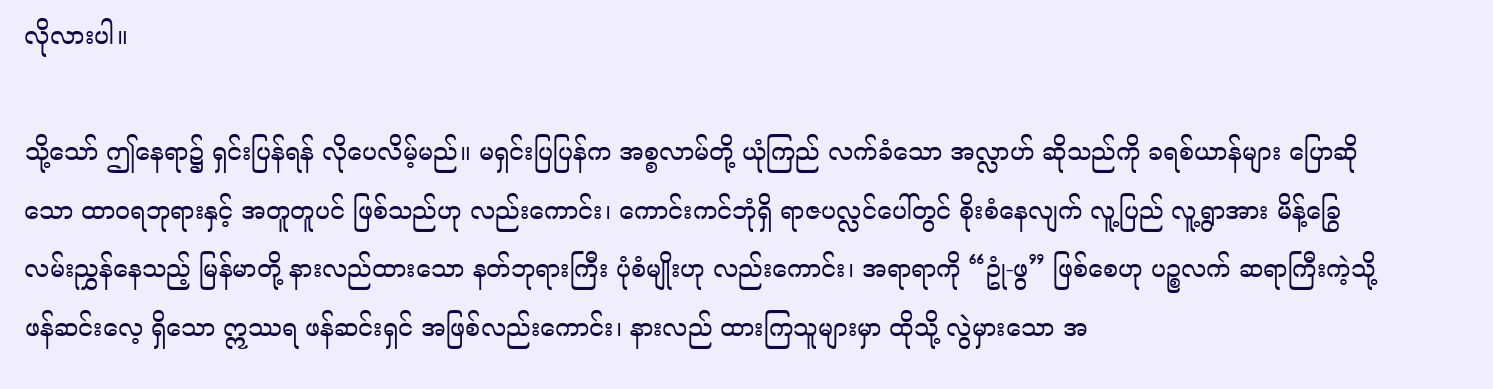လိုလားပါ။

သို့သော် ဤနေရာ၌ ရှင်းပြန်ရန် လိုပေလိမ့်မည်။ မရှင်းပြပြန်က အစ္စလာမ်တို့ ယုံကြည် လက်ခံသော အလ္လာဟ် ဆိုသည်ကို ခရစ်ယာန်များ ပြောဆိုသော ထာဝရဘုရားနှင့် အတူတူပင် ဖြစ်သည်ဟု လည်းကောင်း၊ ကောင်းကင်ဘုံရှိ ရာဇပလ္လင်ပေါ်တွင် စိုးစံနေလျက် လူ့ပြည် လူ့ရွာအား မိန့်ခြွေ လမ်းညွှန်နေသည့် မြန်မာတို့ နားလည်ထားသော နတ်ဘုရားကြီး ပုံစံမျိုးဟု လည်းကောင်း၊ အရာရာကို “ဥုံ-ဖွ” ဖြစ်စေဟု ပဉ္စလက် ဆရာကြီးကဲ့သို့ ဖန်ဆင်းလေ့ ရှိသော ဣဿရ ဖန်ဆင်းရှင် အဖြစ်လည်းကောင်း၊ နားလည် ထားကြသူများမှာ ထိုသို့ လွဲမှားသော အ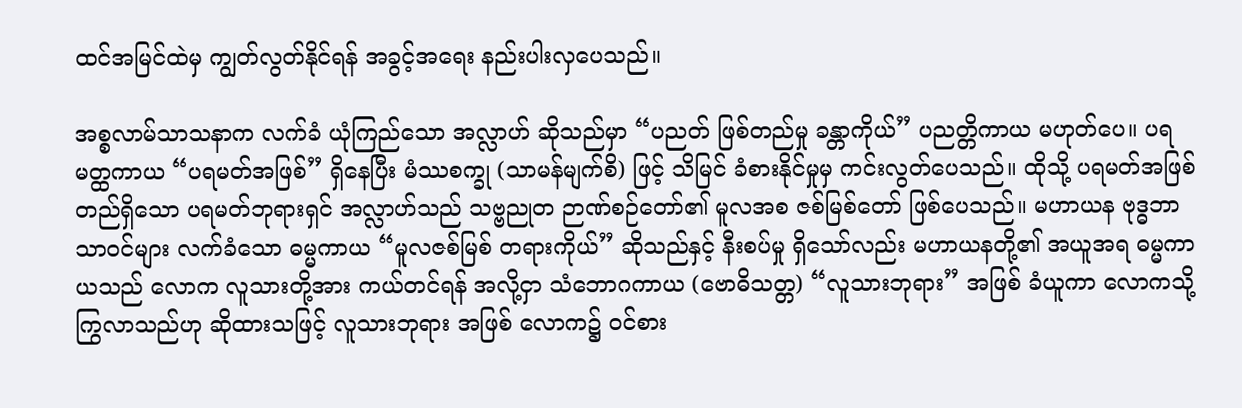ထင်အမြင်ထဲမှ ကျွတ်လွတ်နိုင်ရန် အခွင့်အရေး နည်းပါးလှပေသည်။

အစ္စလာမ်သာသနာက လက်ခံ ယုံကြည်သော အလ္လာဟ် ဆိုသည်မှာ “ပညတ် ဖြစ်တည်မှု ခန္တာကိုယ်” ပညတ္တိကာယ မဟုတ်ပေ။ ပရမတ္ထကာယ “ပရမတ်အဖြစ်” ရှိနေပြီး မံဿစက္ခု (သာမန်မျက်စိ) ဖြင့် သိမြင် ခံစားနိုင်မှုမှ ကင်းလွတ်ပေသည်။ ထိုသို့ ပရမတ်အဖြစ် တည်ရှိသော ပရမတ်ဘုရားရှင် အလ္လာဟ်သည် သဗ္ဗညုတ ဉာဏ်စဉ်တော်၏ မူလအစ ဇစ်မြစ်တော် ဖြစ်ပေသည်။ မဟာယန ဗုဒ္ဓဘာသာဝင်များ လက်ခံသော ဓမ္မကာယ “မူလဇစ်မြစ် တရားကိုယ်” ဆိုသည်နှင့် နီးစပ်မှု ရှိသော်လည်း မဟာယနတို့၏ အယူအရ ဓမ္မကာယသည် လောက လူသားတို့အား ကယ်တင်ရန် အလို့ငှာ သံဘောဂကာယ (ဗောဓိသတ္တ) “လူသားဘုရား” အဖြစ် ခံယူကာ လောကသို့ ကြွလာသည်ဟု ဆိုထားသဖြင့် လူသားဘုရား အဖြစ် လောက၌ ဝင်စား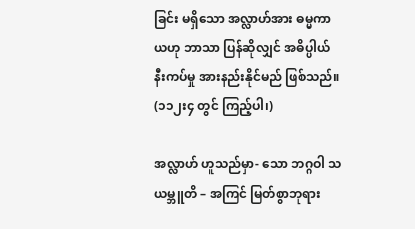ခြင်း မရှိသော အလ္လာဟ်အား ဓမ္မကာယဟု ဘာသာ ပြန်ဆိုလျှင် အဓိပ္ပါယ် နီးကပ်မှု အားနည်းနိုင်မည် ဖြစ်သည်။ (၁၁၂း၄ တွင် ကြည့်ပါ၊)

အလ္လာဟ် ဟူသည်မှာ- သော ဘဂ္ဂဝါ သယမ္ဘူတိ – အကြင် မြတ်စွာဘုရား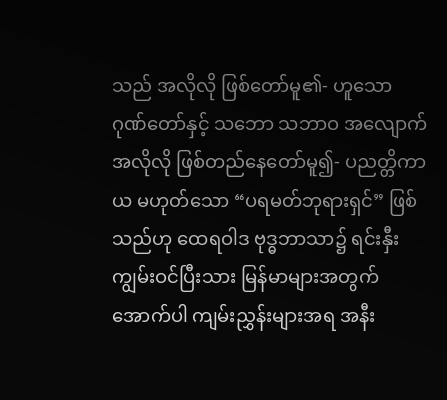သည် အလိုလို ဖြစ်တော်မူ၏- ဟူသော ဂုဏ်တော်နှင့် သဘော သဘာဝ အလျောက် အလိုလို ဖြစ်တည်နေတော်မူ၍- ပညတ္တိကာယ မဟုတ်သော “ပရမတ်ဘုရားရှင်” ဖြစ်သည်ဟု ထေရဝါဒ ဗုဒ္ဓဘာသာ၌ ရင်းနှီး ကျွမ်းဝင်ပြီးသား မြန်မာများအတွက် အောက်ပါ ကျမ်းညွှန်းများအရ အနီး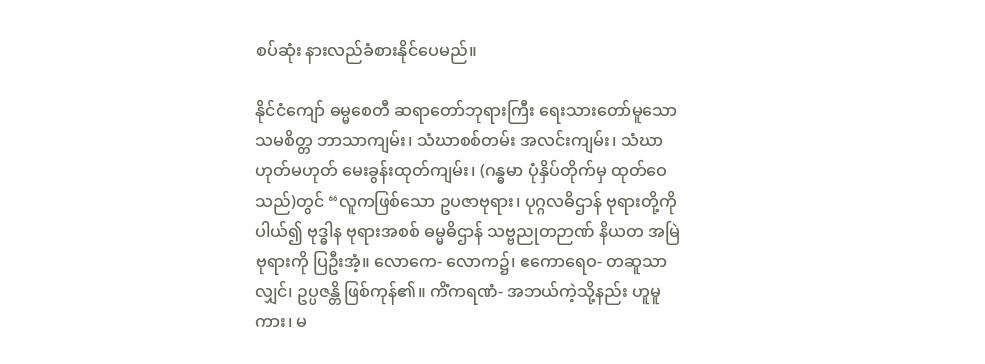စပ်ဆုံး နားလည်ခံစားနိုင်ပေမည်။

နိုင်ငံကျော် ဓမ္မစေတီ ဆရာတော်ဘုရားကြီး ရေးသားတော်မူသော သမစိတ္တ ဘာသာကျမ်း၊ သံဃာစစ်တမ်း အလင်းကျမ်း၊ သံဃာ ဟုတ်မဟုတ် မေးခွန်းထုတ်ကျမ်း၊ (ဂန္ဓမာ ပုံနှိပ်တိုက်မှ ထုတ်ဝေသည်)တွင် “လူကဖြစ်သော ဥပဇာဗုရား၊ ပုဂ္ဂလဓိဌာန် ဗုရားတို့ကို ပါယ်၍ ဗုဒ္ဓါန ဗုရားအစစ် ဓမ္မဓိဌာန် သဗ္ဗညုတဉာဏ် နိယတ အမြဲဗုရားကို ပြဦးအံ့။ လောကေ- လောက၌၊ ဧကောရေဝ- တဆူသာလျှင်၊ ဥပ္ပဇန္တိ ဖြစ်ကုန်၏။ ကိံကရဏံ- အဘယ်ကဲ့သို့နည်း ဟူမူကား၊ မ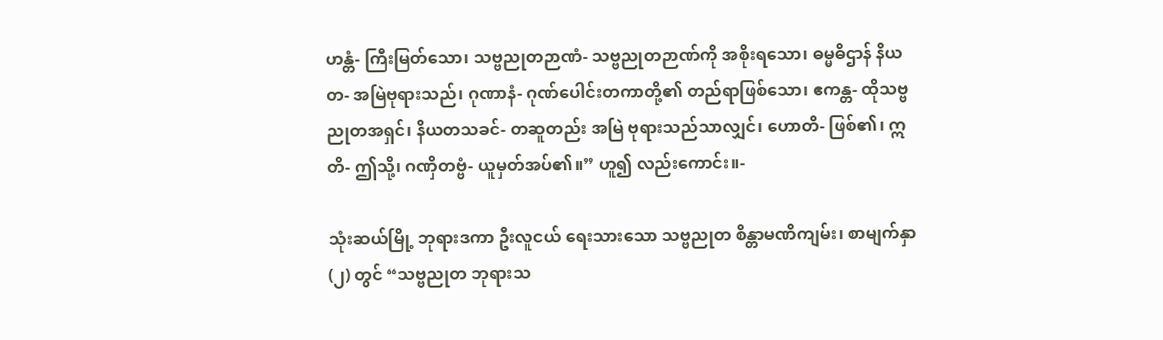ဟန္တံ- ကြီးမြတ်သော၊ သဗ္ဗညုတဉာဏံ- သဗ္ဗညုတဉာဏ်ကို အစိုးရသော၊ ဓမ္မဓိဌာန် နိယတ- အမြဲဗုရားသည်၊ ဂုဏာနံ- ဂုဏ်ပေါင်းတကာတို့၏ တည်ရာဖြစ်သော၊ ဧကန္တ- ထိုသဗ္ဗညုတအရှင်၊ နိယတသခင်- တဆူတည်း အမြဲ ဗုရားသည်သာလျှင်၊ ဟောတိ- ဖြစ်၏၊ ဣတိ- ဤသို့၊ ဂဏှိတဗ္ဗံ- ယူမှတ်အပ်၏။” ဟူ၍ လည်းကောင်း။-

သုံးဆယ်မြို့ ဘုရားဒကာ ဦးလူငယ် ရေးသားသော သဗ္ဗညုတ စိန္တာမဏိကျမ်း၊ စာမျက်နှာ (၂) တွင် “သဗ္ဗညုတ ဘုရားသ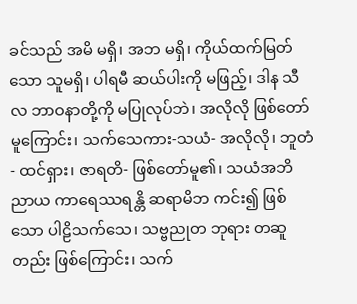ခင်သည် အမိ မရှိ၊ အဘ မရှိ၊ ကိုယ်ထက်မြတ်သော သူမရှိ၊ ပါရမီ ဆယ်ပါးကို မဖြည့်၊ ဒါန သီလ ဘာဝနာတို့ကို မပြုလုပ်ဘဲ၊ အလိုလို ဖြစ်တော်မူကြောင်း၊ သက်သေကား-သယံ- အလိုလို၊ ဘူတံ- ထင်ရှား၊ ဇာရတိ- ဖြစ်တော်မူ၏၊ သယံအဘိညာယ ကာရေဿရန္တိ ဆရာမိဘ ကင်း၍ ဖြစ်သော ပါဠိသက်သေ၊ သဗ္ဗညုတ ဘုရား တဆူတည်း ဖြစ်ကြောင်း၊ သက်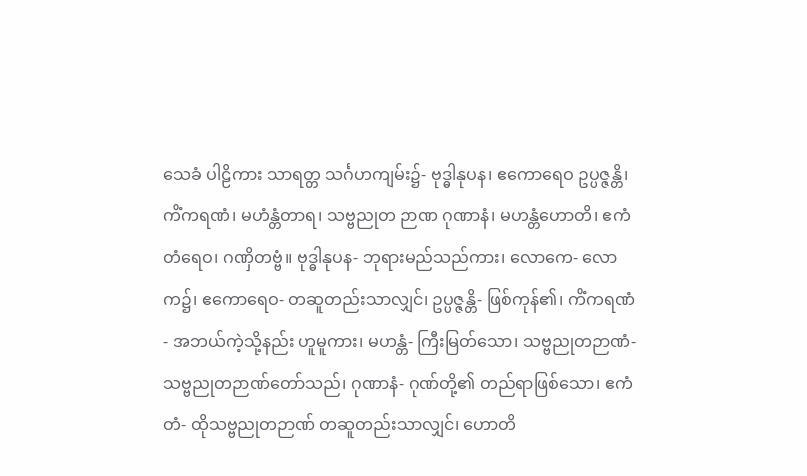သေခံ ပါဠိကား သာရတ္တ သင်္ဂဟကျမ်း၌- ဗုဒ္ဓါနုပန၊ ဧကောရေဝ ဥပ္ပဇ္ဇန္တိ၊ ကိံကရဏံ၊ မဟံန္တံတာရ၊ သဗ္ဗညုတ ဉာဏ ဂုဏာနံ၊ မဟန္တံဟောတိ၊ ဧကံတံရေဝ၊ ဂဏှိတဗ္ဗံ။ ဗုဒ္ဓါနုပန- ဘုရားမည်သည်ကား၊ လောကေ- လောက၌၊ ဧကောရေဝ- တဆူတည်းသာလျှင်၊ ဥပ္ပဇ္ဇန္တိ- ဖြစ်ကုန်၏၊ ကိံကရဏံ- အဘယ်ကဲ့သို့နည်း ဟူမူကား၊ မဟန္တံ- ကြီးမြတ်သော၊ သဗ္ဗညုတဉာဏံ- သဗ္ဗညုတဉာဏ်တော်သည်၊ ဂုဏာနံ- ဂုဏ်တို့၏ တည်ရာဖြစ်သော၊ ဧကံတံ- ထိုသဗ္ဗညုတဉာဏ် တဆူတည်းသာလျှင်၊ ဟောတိ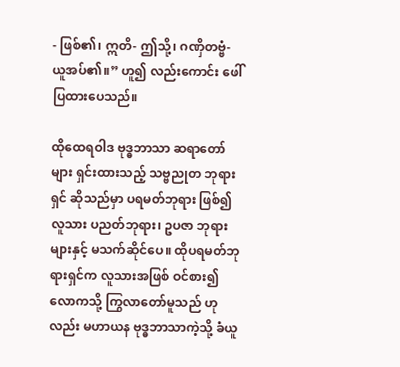- ဖြစ်၏၊ ဣတိ- ဤသို့၊ ဂဏှိတဗ္ဗံ- ယူအပ်၏။” ဟူ၍ လည်းကောင်း ဖေါ်ပြထားပေသည်။

ထိုထေရဝါဒ ဗုဒ္ဓဘာသာ ဆရာတော်များ ရှင်းထားသည့် သဗ္ဗညုတ ဘုရားရှင် ဆိုသည်မှာ ပရမတ်ဘုရား ဖြစ်၍ လူသား ပညတ်ဘုရား၊ ဥပဇာ ဘုရားများနှင့် မသက်ဆိုင်ပေ။ ထိုပရမတ်ဘုရားရှင်က လူသားအဖြစ် ဝင်စား၍ လောကသို့ ကြွလာတော်မူသည် ဟုလည်း မဟာယန ဗုဒ္ဓဘာသာကဲ့သို့ ခံယူ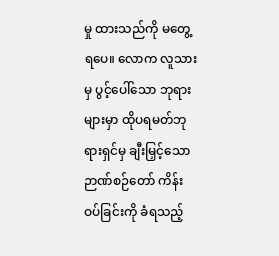မှု ထားသည်ကို မတွေ့ရပေ။ လောက လူသားမှ ပွင့်ပေါ်သော ဘုရားများမှာ ထိုပရမတ်ဘုရားရှင်မှ ချီးမြှင့်သော ဉာဏ်စဉ်တော် ကိန်းဝပ်ခြင်းကို ခံရသည့်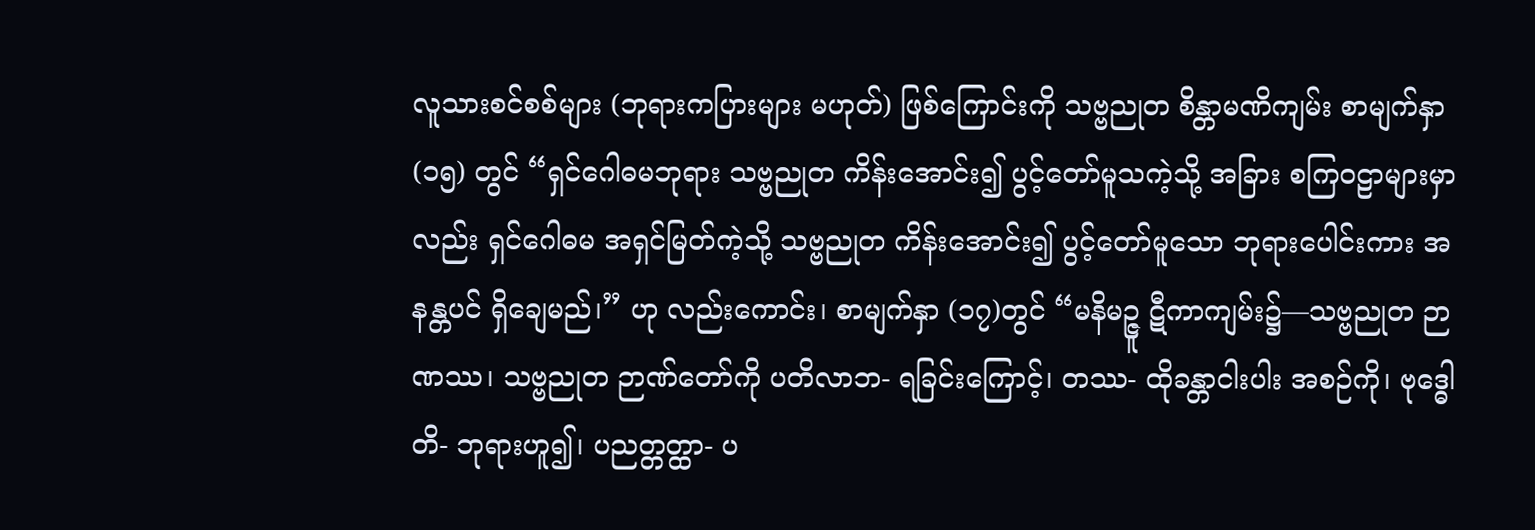လူသားစင်စစ်များ (ဘုရားကပြားများ မဟုတ်) ဖြစ်ကြောင်းကို သဗ္ဗညုတ စိန္တာမဏိကျမ်း စာမျက်နှာ (၁၅) တွင် “ရှင်ဂေါဓမဘုရား သဗ္ဗညုတ ကိန်းအောင်း၍ ပွင့်တော်မူသကဲ့သို့ အခြား စကြဝဠာများမှာလည်း ရှင်ဂေါဓမ အရှင်မြတ်ကဲ့သို့ သဗ္ဗညုတ ကိန်းအောင်း၍ ပွင့်တော်မူသော ဘုရားပေါင်းကား အနန္တပင် ရှိချေမည်၊” ဟု လည်းကောင်း၊ စာမျက်နှာ (၁၇)တွင် “မနိမဉ္ဇူ ဋီကာကျမ်း၌—သဗ္ဗညုတ ဉာဏဿ၊ သဗ္ဗညုတ ဉာဏ်တော်ကို ပတိလာဘ- ရခြင်းကြောင့်၊ တဿ- ထိုခန္တာငါးပါး အစဉ်ကို၊ ဗုဒ္ဓေါတိ- ဘုရားဟူ၍၊ ပညတ္တတ္ထာ- ပ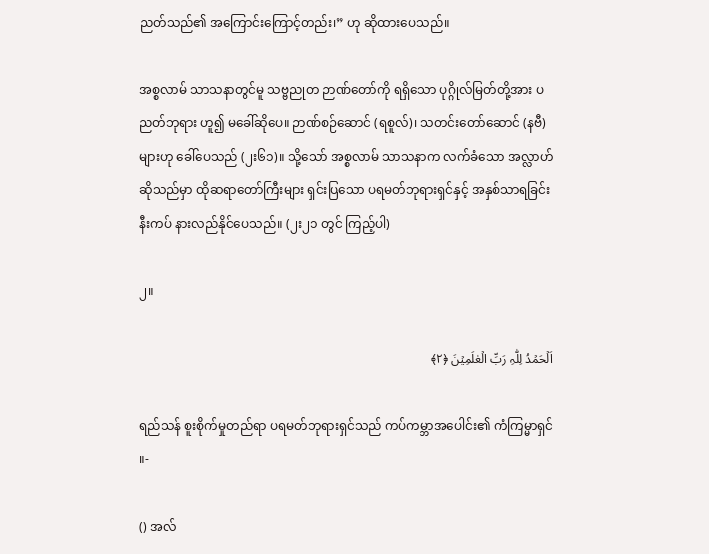ညတ်သည်၏ အကြောင်းကြောင့်တည်း၊” ဟု ဆိုထားပေသည်။

အစ္စလာမ် သာသနာတွင်မူ သဗ္ဗညုတ ဉာဏ်တော်ကို ရရှိသော ပုဂ္ဂိုလ်မြတ်တို့အား ပညတ်ဘုရား ဟူ၍ မခေါ်ဆိုပေ။ ဉာဏ်စဉ်ဆောင် (ရစူလ်)၊ သတင်းတော်ဆောင် (နဗီ) များဟု ခေါ်ပေသည် (၂း၆၁)။ သို့သော် အစ္စလာမ် သာသနာက လက်ခံသော အလ္လာဟ် ဆိုသည်မှာ ထိုဆရာတော်ကြီးများ ရှင်းပြသော ပရမတ်ဘုရားရှင်နှင့် အနှစ်သာရခြင်း နီးကပ် နားလည်နိုင်ပေသည်။ (၂း၂၁ တွင် ကြည့်ပါ)

၂။

اَلۡحَمۡدُ لِلّٰہِ رَبِّ الۡعٰلَمِیۡنَ ﴿۲﴾

ရည်သန် စူးစိုက်မှုတည်ရာ ပရမတ်ဘုရားရှင်သည် ကပ်ကမ္ဘာအပေါင်း၏ ကံကြမ္မာရှင် ။-

() အလ်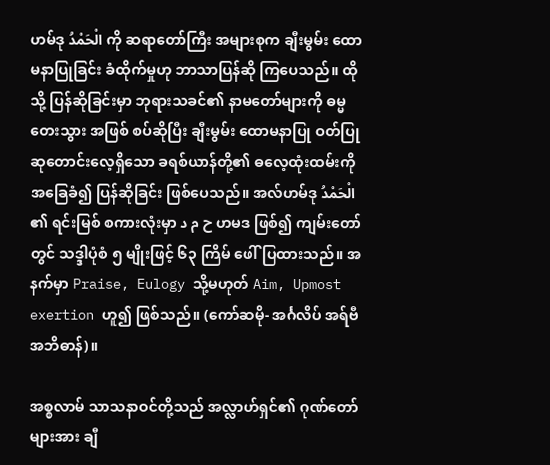ဟမ်ဒု الْحَمْدُ ကို ဆရာတော်ကြီး အများစုက ချီးမွမ်း ထောမနာပြုခြင်း ခံထိုက်မှုဟု ဘာသာပြန်ဆို ကြပေသည်။ ထိုသို့ ပြန်ဆိုခြင်းမှာ ဘုရားသခင်၏ နာမတော်များကို ဓမ္မတေးသွား အဖြစ် စပ်ဆိုပြီး ချီးမွမ်း ထောမနာပြု ဝတ်ပြု ဆုတောင်းလေ့ရှိသော ခရစ်ယာန်တို့၏ ဓလေ့ထုံးထမ်းကို အခြေခံ၍ ပြန်ဆိုခြင်း ဖြစ်ပေသည်။ အလ်ဟမ်ဒု الْحَمْدُ ၏ ရင်းမြစ် စကားလုံးမှာ ح م د ဟမဒ ဖြစ်၍ ကျမ်းတော်တွင် သဒ္ဒါပုံစံ ၅ မျိုးဖြင့် ၆၃ ကြိမ် ဖေါ်ပြထားသည်။ အနက်မှာ Praise, Eulogy သို့မဟုတ် Aim, Upmost exertion ဟူ၍ ဖြစ်သည်။ (ကော်ဆမို- အင်္ဂလိပ် အရ်ဗီ အဘိဓာန်)။

အစ္စလာမ် သာသနာဝင်တို့သည် အလ္လာဟ်ရှင်၏ ဂုဏ်တော်များအား ချီ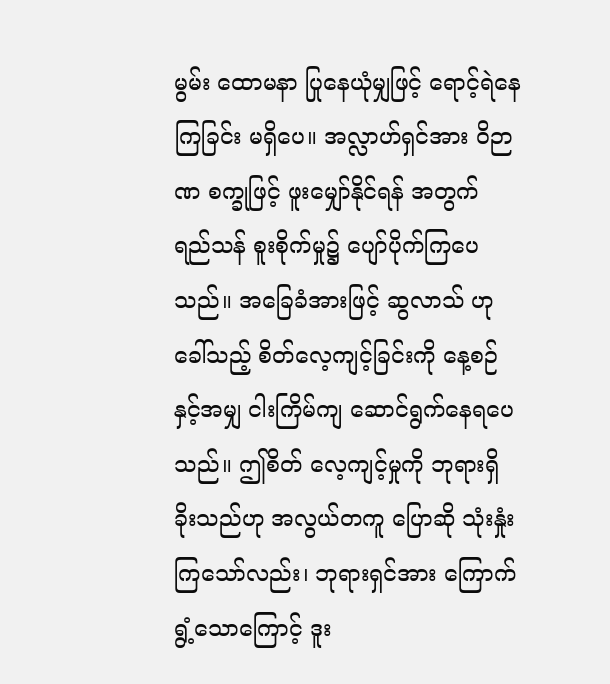မွမ်း ထောမနာ ပြုနေယုံမျှဖြင့် ရောင့်ရဲနေကြခြင်း မရှိပေ။ အလ္လာဟ်ရှင်အား ဝိဉာဏ စက္ခုဖြင့် ဖူးမျှော်နိုင်ရန် အတွက် ရည်သန် စူးစိုက်မှု၌ ပျော်ပိုက်ကြပေသည်။ အခြေခံအားဖြင့် ဆွလာသ် ဟု ခေါ်သည့် စိတ်လေ့ကျင့်ခြင်းကို နေ့စဉ်နှင့်အမျှ ငါးကြိမ်ကျ ဆောင်ရွက်နေရပေသည်။ ဤစိတ် လေ့ကျင့်မှုကို ဘုရားရှိခိုးသည်ဟု အလွယ်တကူ ပြောဆို သုံးနှုံးကြသော်လည်း၊ ဘုရားရှင်အား ကြောက်ရွံ့သောကြောင့် ဒူး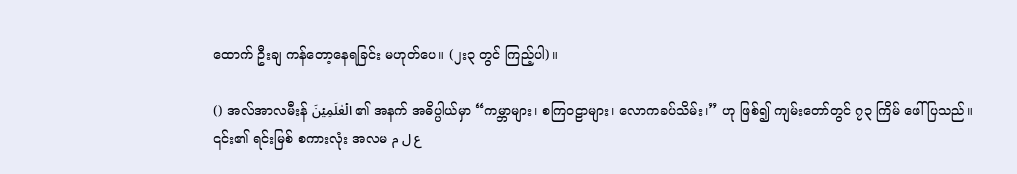ထောက် ဦးချ ကန်တော့နေရခြင်း မဟုတ်ပေ။ (၂း၃ တွင် ကြည့်ပါ)။

() အလ်အာလမီးန် الۡعٰلَمِیۡنَ ၏ အနက် အဓိပ္ပါယ်မှာ “ကမ္ဘာများ၊ စကြဝဠာများ၊ လောကခပ်သိမ်း၊” ဟု ဖြစ်၍ ကျမ်းတော်တွင် ၇၃ ကြိမ် ဖေါ်ပြသည်။ ၎င်း၏ ရင်းမြစ် စကားလုံး အလမ ع ل م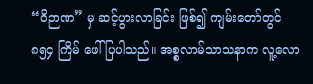“ဝိဉာဏ” မှ ဆင့်ပွားလာခြင်း ဖြစ်၍ ကျမ်းတော်တွင် ၈၅၄ ကြိမ် ဖေါ်ပြပါသည်။ အစ္စလာမ်သာသနာက လူ့လော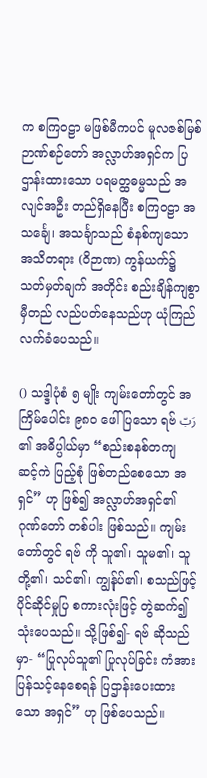က စကြဝဠာ မဖြစ်မီကပင် မူလဇစ်မြစ် ဉာဏ်စဉ်တော် အလ္လာဟ်အရှင်က ပြဌာန်းထားသော ပရမတ္ထဓမ္မသည် အလျင်အဦး တည်ရှိနေပြီး စကြဝဠာ အသင်္ချေ၊ အသင်္ချာသည် စံနစ်ကျသော အသိတရား (ဝိဉာဏ) ကွန်ယက်၌ သတ်မှတ်ချက် အတိုင်း စည်းချိန်ကျစွာ မှီတည် လည်ပတ်နေသည်ဟု ယုံကြည် လက်ခံပေသည်။

() သဒ္ဒါပုံစံ ၅ မျိုး ကျမ်းတော်တွင် အကြိမ်ပေါင်း ၉၈၀ ဖေါ်ပြသော ရဗ် رَبّ ၏ အဓိပ္ပါယ်မှာ “စည်းစနစ်တကျ ဆင့်ကဲ ပြည့်စုံ ဖြစ်တည်စေသော အရှင်” ဟု ဖြစ်၍ အလ္လာဟ်အရှင်၏ ဂုဏ်တော် တစ်ပါး ဖြစ်သည်။ ကျမ်းတော်တွင် ရဗ် ကို သူ၏၊ သူမ၏၊ သူတို့၏၊ သင်၏၊ ကျွန်ုပ်၏၊ စသည်ဖြင့် ပိုင်ဆိုင်မှုပြ စကားလုံးဖြင့် တွဲဆက်၍ သုံးပေသည်။ သို့ဖြစ်၍- ရဗ် ဆိုသည်မှာ- “ပြုလုပ်သူ၏ ပြုလုပ်ခြင်း ကံအား ပြန်သင့်နေစေရန် ပြဌာန်းပေးထားသော အရှင်” ဟု ဖြစ်ပေသည်။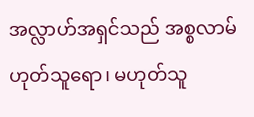အလ္လာဟ်အရှင်သည် အစ္စလာမ် ဟုတ်သူရော၊ မဟုတ်သူ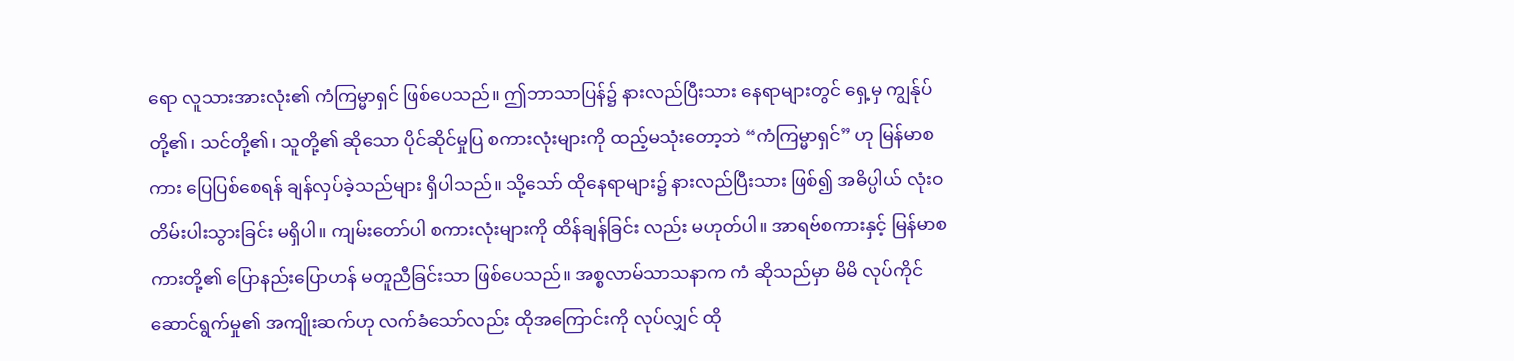ရော လူသားအားလုံး၏ ကံကြမ္မာရှင် ဖြစ်ပေသည်။ ဤဘာသာပြန်၌ နားလည်ပြီးသား နေရာများတွင် ရှေ့မှ ကျွန်ုပ်တို့၏၊ သင်တို့၏၊ သူတို့၏ ဆိုသော ပိုင်ဆိုင်မှုပြ စကားလုံးများကို ထည့်မသုံးတော့ဘဲ “ကံကြမ္မာရှင်” ဟု မြန်မာစကား ပြေပြစ်စေရန် ချန်လှပ်ခဲ့သည်များ ရှိပါသည်။ သို့သော် ထိုနေရာများ၌ နားလည်ပြီးသား ဖြစ်၍ အဓိပ္ပါယ် လုံးဝ တိမ်းပါးသွားခြင်း မရှိပါ။ ကျမ်းတော်ပါ စကားလုံးများကို ထိန်ချန်ခြင်း လည်း မဟုတ်ပါ။ အာရဗ်စကားနှင့် မြန်မာစကားတို့၏ ပြောနည်းပြောဟန် မတူညီခြင်းသာ ဖြစ်ပေသည်။ အစ္စလာမ်သာသနာက ကံ ဆိုသည်မှာ မိမိ လုပ်ကိုင် ဆောင်ရွက်မှု၏ အကျိုးဆက်ဟု လက်ခံသော်လည်း ထိုအကြောင်းကို လုပ်လျှင် ထို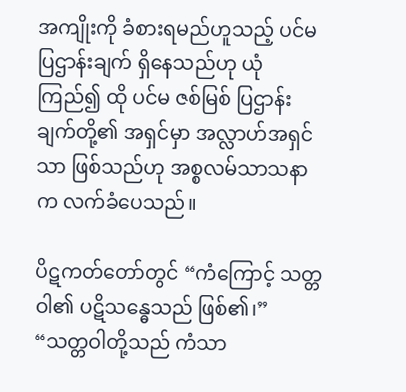အကျိုးကို ခံစားရမည်ဟူသည့် ပင်မ ပြဌာန်းချက် ရှိနေသည်ဟု ယုံကြည်၍ ထို ပင်မ ဇစ်မြစ် ပြဌာန်းချက်တို့၏ အရှင်မှာ အလ္လာဟ်အရှင်သာ ဖြစ်သည်ဟု အစ္စလမ်သာသနာက လက်ခံပေသည်။

ပိဋကတ်တော်တွင် “ကံကြောင့် သတ္တဝါ၏ ပဋိသန္ဓေသည် ဖြစ်၏၊” “သတ္တဝါတို့သည် ကံသာ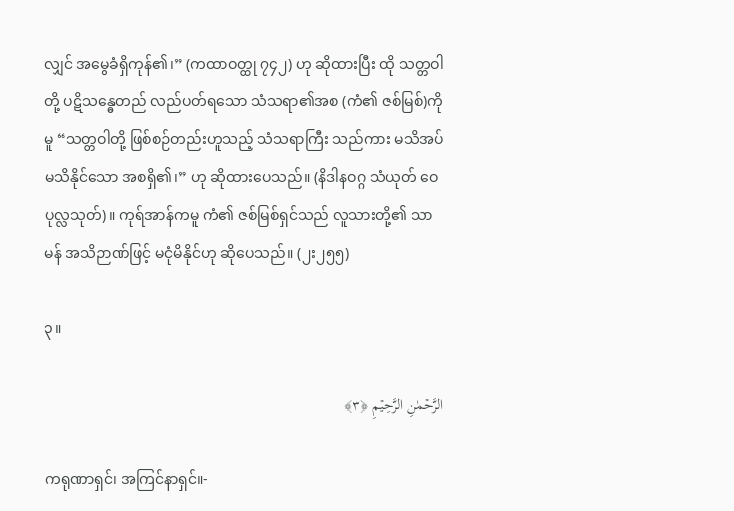လျှင် အမွေခံရှိကုန်၏၊” (ကထာဝတ္ထု ၇၄၂) ဟု ဆိုထားပြီး ထို သတ္တဝါတို့ ပဋိသန္ဓေတည် လည်ပတ်ရသော သံသရာ၏အစ (ကံ၏ ဇစ်မြစ်)ကိုမူ “သတ္တဝါတို့ ဖြစ်စဉ်တည်းဟူသည့် သံသရာကြီး သည်ကား မသိအပ် မသိနိုင်သော အစရှိ၏၊” ဟု ဆိုထားပေသည်။ (နိဒါနဝဂ္ဂ သံယုတ် ဝေပုလ္လသုတ်)။ ကုရ်အာန်ကမူ ကံ၏ ဇစ်မြစ်ရှင်သည် လူသားတို့၏ သာမန် အသိဉာဏ်ဖြင့် မငုံမိနိုင်ဟု ဆိုပေသည်။ (၂း၂၅၅)

၃။

الرَّحۡمٰنِ الرَّحِیۡمِ ﴿۳﴾

ကရုဏာရှင်၊ အကြင်နာရှင်။-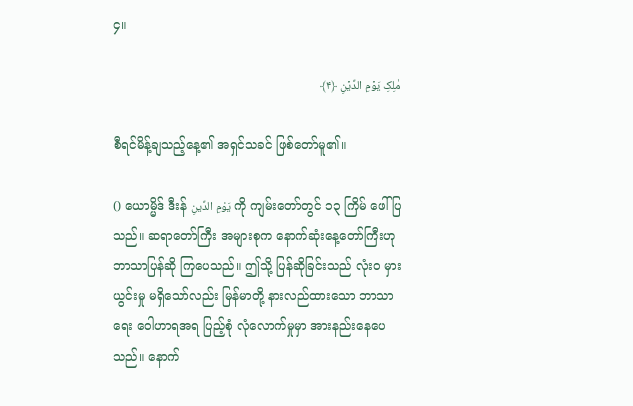၄။

مٰلِکِ یَوۡمِ الدِّیۡنِ ﴿۴﴾

စီရင်မိန့်ချသည့်နေ့၏ အရှင်သခင် ဖြစ်တော်မူ၏။

() ယောမ္မိဒ် ဒီးန် يَوْمِ الدِّينِ ကို ကျမ်းတော်တွင် ၁၃ ကြိမ် ဖေါ်ပြသည်။ ဆရာတော်ကြီး အများစုက နောက်ဆုံးနေ့တော်ကြီးဟု ဘာသာပြန်ဆို ကြပေသည်။ ဤသို့ ပြန်ဆိုခြင်းသည် လုံးဝ မှားယွင်းမှု မရှိသော်လည်း မြန်မာတို့ နားလည်ထားသော ဘာသာရေး ဝေါဟာရအရ ပြည့်စုံ လုံလောက်မှုမှာ အားနည်းနေပေသည်။ နောက်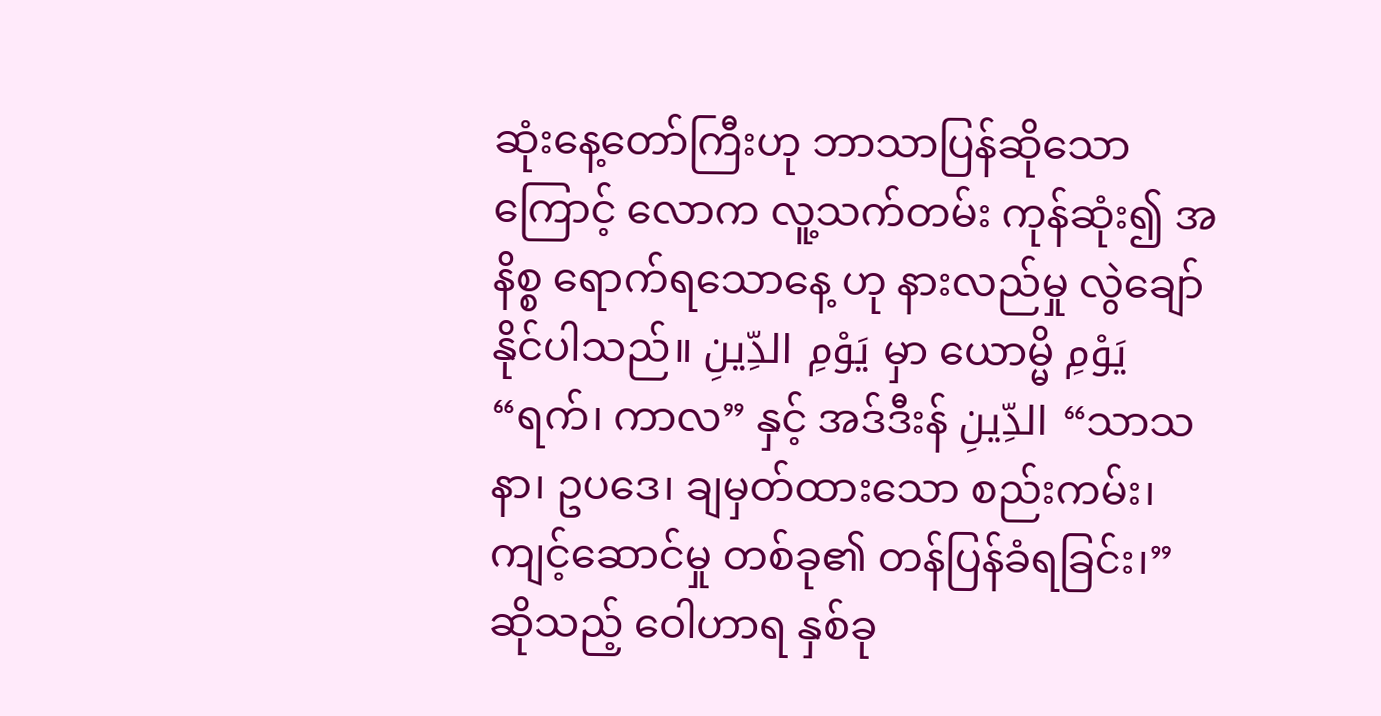ဆုံးနေ့တော်ကြီးဟု ဘာသာပြန်ဆိုသောကြောင့် လောက လူ့သက်တမ်း ကုန်ဆုံး၍ အနိစ္စ ရောက်ရသောနေ့ ဟု နားလည်မှု လွဲချော် နိုင်ပါသည်။ يَوْمِ الدِّينِ မှာ ယောမ္မိ يَوْمِ “ရက်၊ ကာလ” နှင့် အဒ်ဒီးန် الدِّينِ “သာသနာ၊ ဥပဒေ၊ ချမှတ်ထားသော စည်းကမ်း၊ ကျင့်ဆောင်မှု တစ်ခု၏ တန်ပြန်ခံရခြင်း၊” ဆိုသည့် ဝေါဟာရ နှစ်ခု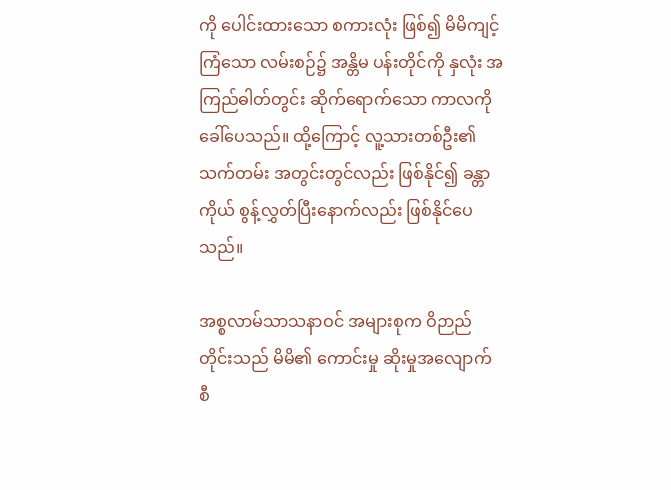ကို ပေါင်းထားသော စကားလုံး ဖြစ်၍ မိမိကျင့်ကြံသော လမ်းစဉ်၌ အန္တိမ ပန်းတိုင်ကို နှလုံး အကြည်ဓါတ်တွင်း ဆိုက်ရောက်သော ကာလကို ခေါ်ပေသည်။ ထို့ကြောင့် လူ့သားတစ်ဦး၏ သက်တမ်း အတွင်းတွင်လည်း ဖြစ်နိုင်၍ ခန္တာကိုယ် စွန့်လွှတ်ပြီးနောက်လည်း ဖြစ်နိုင်ပေသည်။

အစ္စလာမ်သာသနာဝင် အများစုက ဝိဉာည်တိုင်းသည် မိမိ၏ ကောင်းမှု ဆိုးမှုအလျောက် စီ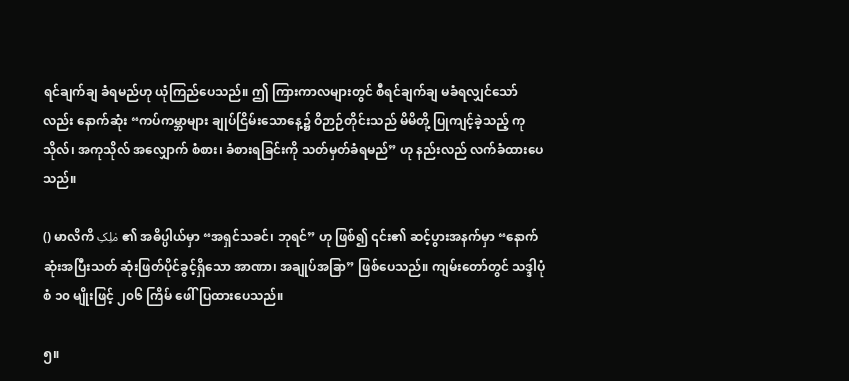ရင်ချက်ချ ခံရမည်ဟု ယုံကြည်ပေသည်။ ဤ ကြားကာလများတွင် စီရင်ချက်ချ မခံရလျှင်သော်လည်း နောက်ဆုံး “ကပ်ကမ္ဘာများ ချုပ်ငြိမ်းသောနေ့၌ ဝိဉာဉ်တိုင်းသည် မိမိတို့ ပြုကျင့်ခဲ့သည့် ကုသိုလ်၊ အကုသိုလ် အလျှောက် စံစား၊ ခံစားရခြင်းကို သတ်မှတ်ခံရမည်” ဟု နည်းလည် လက်ခံထားပေသည်။

() မာလိကိ مٰلِکِ ၏ အဓိပ္ပါယ်မှာ “အရှင်သခင်၊ ဘုရင်” ဟု ဖြစ်၍ ၎င်း၏ ဆင့်ပွားအနက်မှာ “နောက်ဆုံးအပြီးသတ် ဆုံးဖြတ်ပိုင်ခွင့်ရှိသော အာဏာ၊ အချုပ်အခြာ” ဖြစ်ပေသည်။ ကျမ်းတော်တွင် သဒ္ဒါပုံစံ ၁၀ မျိုးဖြင့် ၂၀၆ ကြိမ် ဖေါ်ပြထားပေသည်။

၅။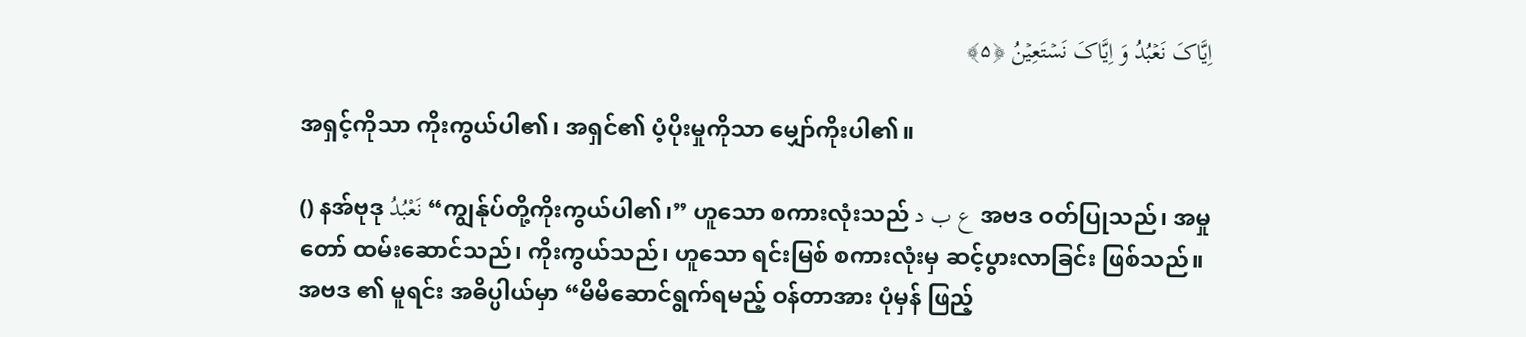اِیَّاکَ نَعۡبُدُ وَ اِیَّاکَ نَسۡتَعِیۡنُ ﴿۵﴾

အရှင့်ကိုသာ ကိုးကွယ်ပါ၏၊ အရှင်၏ ပံ့ပိုးမှုကိုသာ မျှော်ကိုးပါ၏။

() နအ်ဗုဒု نَعْبُدُ “ကျွန်ုပ်တို့ကိုးကွယ်ပါ၏၊” ဟူသော စကားလုံးသည် ع ب د အဗဒ ဝတ်ပြုသည်၊ အမှုတော် ထမ်းဆောင်သည်၊ ကိုးကွယ်သည်၊ ဟူသော ရင်းမြစ် စကားလုံးမှ ဆင့်ပွားလာခြင်း ဖြစ်သည်။ အဗဒ ၏ မူရင်း အဓိပ္ပါယ်မှာ “မိမိဆောင်ရွက်ရမည့် ဝန်တာအား ပုံမှန် ဖြည့်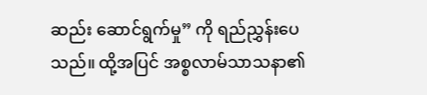ဆည်း ဆောင်ရွက်မှု” ကို ရည်ညွှန်းပေသည်။ ထို့အပြင် အစ္စလာမ်သာသနာ၏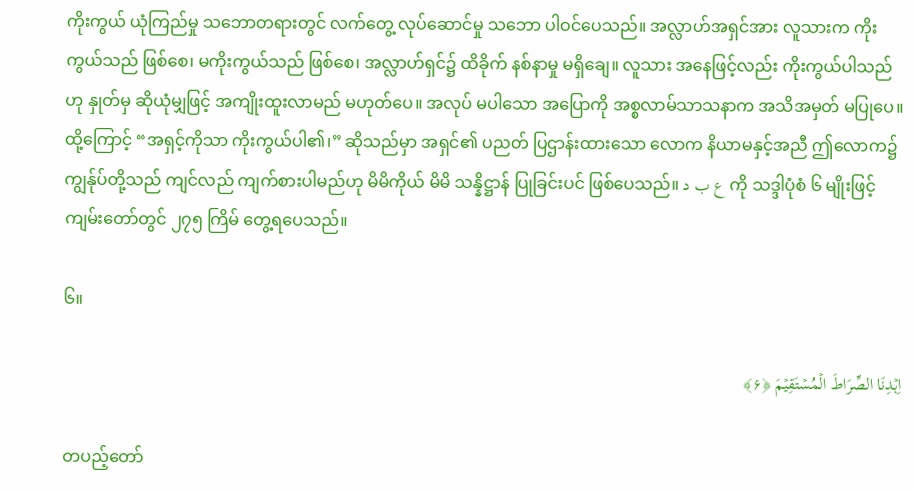ကိုးကွယ် ယုံကြည်မှု သဘောတရားတွင် လက်တွေ့ လုပ်ဆောင်မှု သဘော ပါဝင်ပေသည်။ အလ္လာဟ်အရှင်အား လူသားက ကိုးကွယ်သည် ဖြစ်စေ၊ မကိုးကွယ်သည် ဖြစ်စေ၊ အလ္လာဟ်ရှင်၌ ထိခိုက် နစ်နာမှု မရှိချေ။ လူသား အနေဖြင့်လည်း ကိုးကွယ်ပါသည် ဟု နှုတ်မှ ဆိုယုံမျှဖြင့် အကျိုးထူးလာမည် မဟုတ်ပေ။ အလုပ် မပါသော အပြောကို အစ္စလာမ်သာသနာက အသိအမှတ် မပြုပေ။ ထို့ကြောင့် “အရှင့်ကိုသာ ကိုးကွယ်ပါ၏၊” ဆိုသည်မှာ အရှင်၏ ပညတ် ပြဌာန်းထားသော လောက နိယာမနှင့်အညီ ဤလောက၌ ကျွန်ုပ်တို့သည် ကျင်လည် ကျက်စားပါမည်ဟု မိမိကိုယ် မိမိ သန္နိဋ္ဌာန် ပြုခြင်းပင် ဖြစ်ပေသည်။ ع ب د ကို သဒ္ဒါပုံစံ ၆ မျိုးဖြင့် ကျမ်းတော်တွင် ၂၇၅ ကြိမ် တွေ့ရပေသည်။

၆။

اِہۡدِنَا الصِّرَاطَ الۡمُسۡتَقِیۡمَ ﴿۶﴾

တပည့်တော်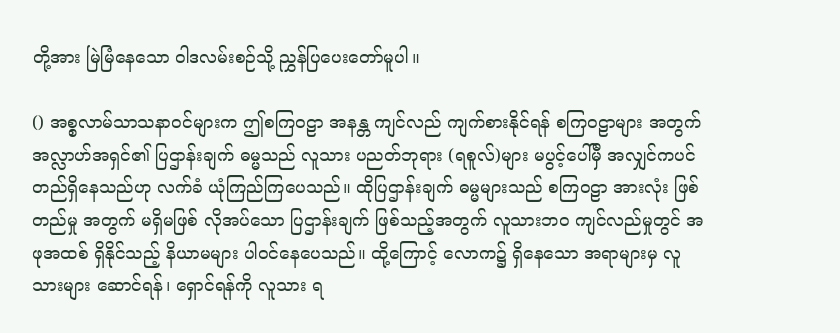တို့အား မြဲမြံနေသော ဝါဒလမ်းစဉ်သို့ ညွှန်ပြပေးတော်မူပါ။

() အစ္စလာမ်သာသနာဝင်များက ဤစကြဝဠာ အနန္တ ကျင်လည် ကျက်စားနိုင်ရန် စကြဝဠာများ အတွက် အလ္လာဟ်အရှင်၏ ပြဌာန်းချက် ဓမ္မသည် လူသား ပညတ်ဘုရား (ရစူလ်)များ မပွင့်ပေါ်မှီ အလျှင်ကပင် တည်ရှိနေသည်ဟု လက်ခံ ယုံကြည်ကြပေသည်။ ထိုပြဌာန်းချက် ဓမ္မများသည် စကြဝဠာ အားလုံး ဖြစ်တည်မှု အတွက် မရှိမဖြစ် လိုအပ်သော ပြဌာန်းချက် ဖြစ်သည့်အတွက် လူသားဘဝ ကျင်လည်မှုတွင် အဖုအထစ် ရှိနိုင်သည့် နိယာမများ ပါဝင်နေပေသည်။ ထို့ကြောင့် လောက၌ ရှိနေသော အရာများမှ လူသားများ ဆောင်ရန်၊ ရှောင်ရန်ကို လူသား ရ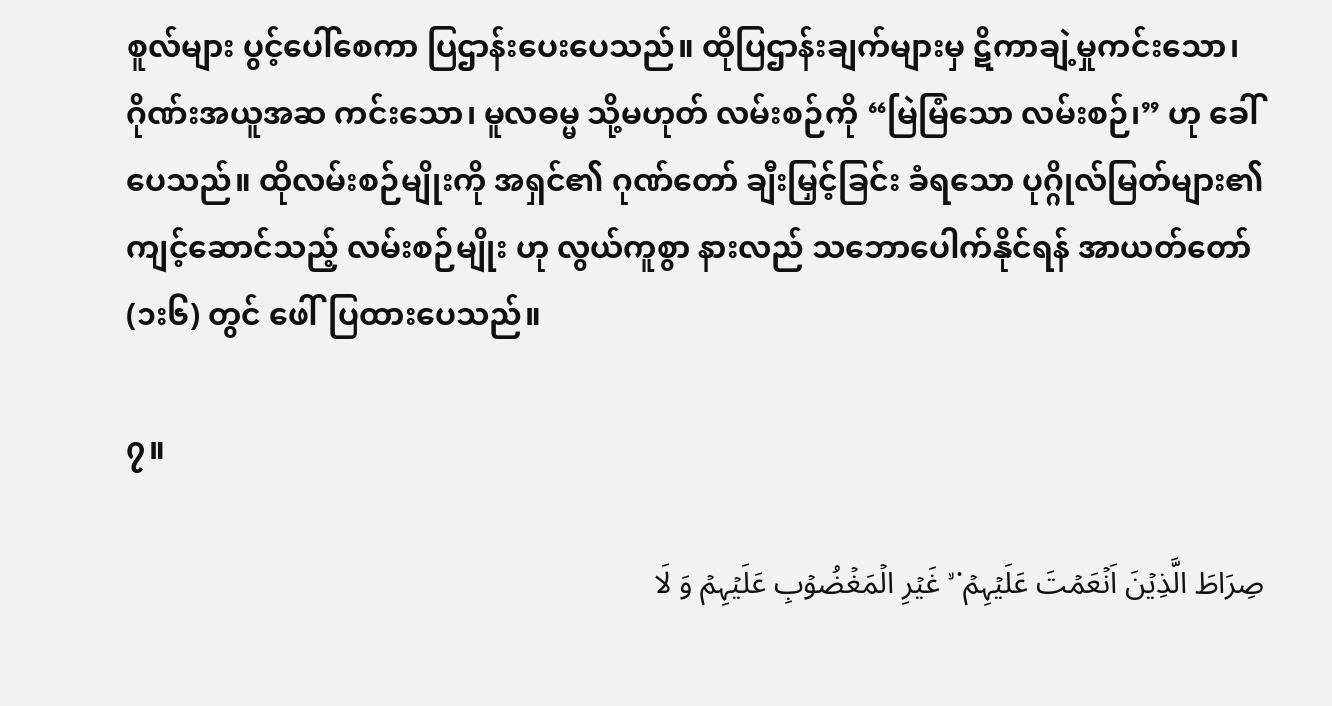စူလ်များ ပွင့်ပေါ်စေကာ ပြဌာန်းပေးပေသည်။ ထိုပြဌာန်းချက်များမှ ဋိကာချဲ့မှုကင်းသော၊ ဂိုဏ်းအယူအဆ ကင်းသော၊ မူလဓမ္မ သို့မဟုတ် လမ်းစဉ်ကို “မြဲမြံသော လမ်းစဉ်၊” ဟု ခေါ်ပေသည်။ ထိုလမ်းစဉ်မျိုးကို အရှင်၏ ဂုဏ်တော် ချီးမြှင့်ခြင်း ခံရသော ပုဂ္ဂိုလ်မြတ်များ၏ ကျင့်ဆောင်သည့် လမ်းစဉ်မျိုး ဟု လွယ်ကူစွာ နားလည် သဘောပေါက်နိုင်ရန် အာယတ်တော် (၁း၆) တွင် ဖေါ်ပြထားပေသည်။

၇။

صِرَاطَ الَّذِیۡنَ اَنۡعَمۡتَ عَلَیۡہِمۡ ۬ ۙ غَیۡرِ الۡمَغۡضُوۡبِ عَلَیۡہِمۡ وَ لَا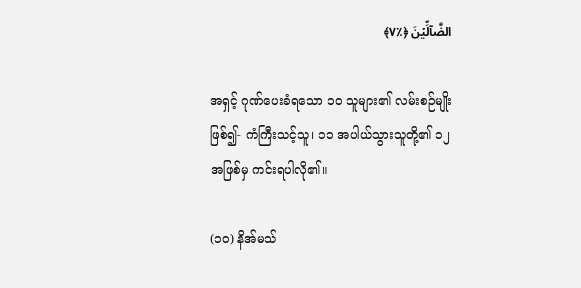الضَّآلِّیۡنَ ﴿٪۷﴾

အရှင့် ဂုဏ်ပေးခံရသော ၁၀ သူများ၏ လမ်းစဉ်မျိုး ဖြစ်၍- ကံကြီးသင့်သူ၊ ၁၁ အပါယ်သွားသူတို့၏ ၁၂ အဖြစ်မှ ကင်းရပါလို၏။

(၁၀) နိအ်မသ်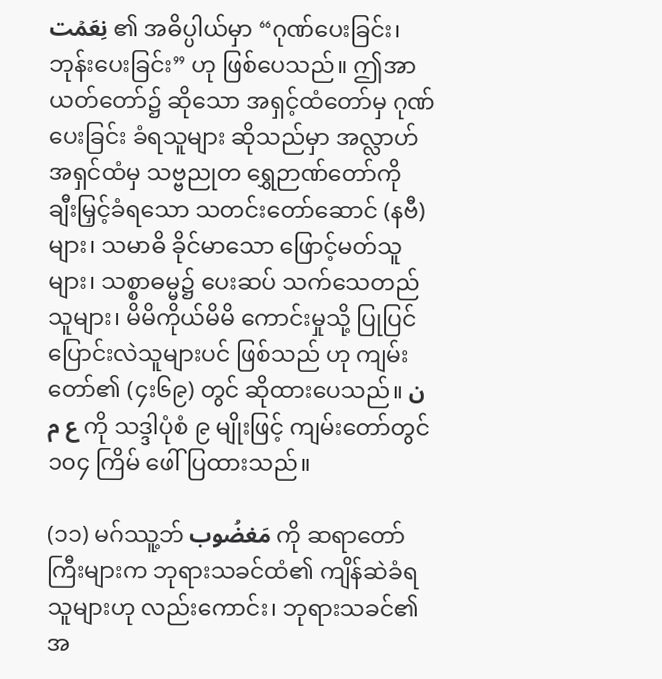نِعَمۡت ၏ အဓိပ္ပါယ်မှာ “ဂုဏ်ပေးခြင်း၊ ဘုန်းပေးခြင်း” ဟု ဖြစ်ပေသည်။ ဤအာယတ်တော်၌ ဆိုသော အရှင့်ထံတော်မှ ဂုဏ်ပေးခြင်း ခံရသူများ ဆိုသည်မှာ အလ္လာဟ်အရှင်ထံမှ သဗ္ဗညုတ ရွှေဉာဏ်တော်ကို ချီးမြှင့်ခံရသော သတင်းတော်ဆောင် (နဗီ)များ၊ သမာဓိ ခိုင်မာသော ဖြောင့်မတ်သူများ၊ သစ္စာဓမ္မ၌ ပေးဆပ် သက်သေတည်သူများ၊ မိမိကိုယ်မိမိ ကောင်းမှုသို့ ပြုပြင် ပြောင်းလဲသူများပင် ဖြစ်သည် ဟု ကျမ်းတော်၏ (၄း၆၉) တွင် ဆိုထားပေသည်။ ن ع م ကို သဒ္ဒါပုံစံ ၉ မျိုးဖြင့် ကျမ်းတော်တွင် ၁၀၄ ကြိမ် ဖေါ်ပြထားသည်။

(၁၁) မဂ်ဿူ့ဘ် مَغضُوب ကို ဆရာတော်ကြီးများက ဘုရားသခင်ထံ၏ ကျိန်ဆဲခံရသူများဟု လည်းကောင်း၊ ဘုရားသခင်၏ အ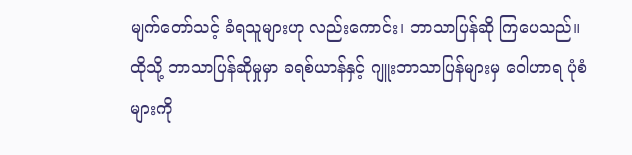မျက်တော်သင့် ခံရသူများဟု လည်းကောင်း၊ ဘာသာပြန်ဆို ကြပေသည်။ ထိုသို့ ဘာသာပြန်ဆိုမှုမှာ ခရစ်ယာန်နှင့် ဂျူးဘာသာပြန်များမှ ဝေါဟာရ ပုံစံများကို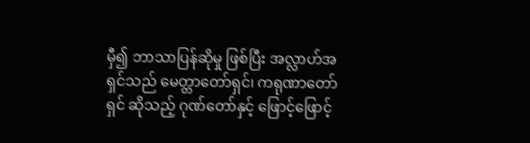မှီ၍ ဘာသာပြန်ဆိုမှု ဖြစ်ပြီး အလ္လာဟ်အရှင်သည် မေတ္တာတော်ရှင်၊ ကရုဏာတော်ရှင် ဆိုသည့် ဂုဏ်တော်နှင့် ဖြောင့်ဖြောင့်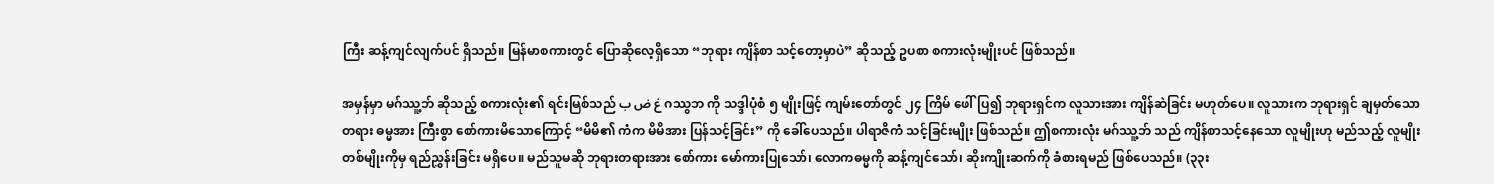ကြီး ဆန့်ကျင်လျက်ပင် ရှိသည်။ မြန်မာစကားတွင် ပြောဆိုလေ့ရှိသော “ဘုရား ကျိန်စာ သင့်တော့မှာပဲ” ဆိုသည့် ဥပစာ စကားလုံးမျိုးပင် ဖြစ်သည်။

အမှန်မှာ မဂ်ဿူ့ဘ် ဆိုသည့် စကားလုံး၏ ရင်းမြစ်သည် غ ض ب ဂဿွဘ ကို သဒ္ဒါပုံစံ ၅ မျိုးဖြင့် ကျမ်းတော်တွင် ၂၄ ကြိမ် ဖေါ်ပြ၍ ဘုရားရှင်က လူသားအား ကျိန်ဆဲခြင်း မဟုတ်ပေ။ လူသားက ဘုရားရှင် ချမှတ်သော တရား ဓမ္မအား ကြီးစွာ စော်ကားမိသောကြောင့် “မိမိ၏ ကံက မိမိအား ပြန်သင့်ခြင်း” ကို ခေါ်ပေသည်။ ပါရာဇိကံ သင့်ခြင်းမျိုး ဖြစ်သည်။ ဤစကားလုံး မဂ်ဿူ့ဘ် သည် ကျိန်စာသင့်နေသော လူမျိုးဟု မည်သည့် လူမျိုးတစ်မျိုးကိုမှ ရည်ညွှန်းခြင်း မရှိပေ။ မည်သူမဆို ဘုရားတရားအား စော်ကား မော်ကားပြုသော်၊ လောကဓမ္မကို ဆန့်ကျင်သော်၊ ဆိုးကျိုးဆက်ကို ခံစားရမည် ဖြစ်ပေသည်။ (၃၃း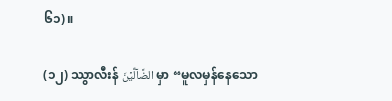၆၁)။

(၁၂) ဿွာလီးန် الضَّآلِّیۡنَ မှာ “မူလမှန်နေသော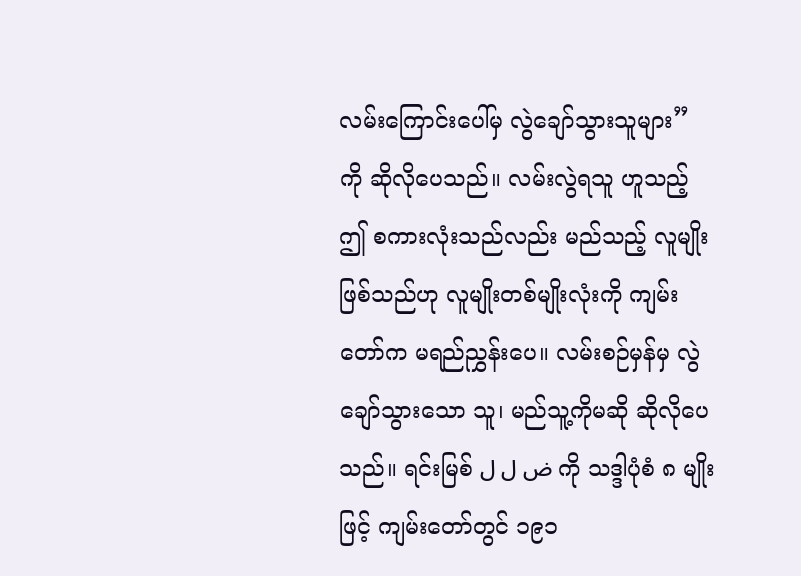လမ်းကြောင်းပေါ်မှ လွဲချော်သွားသူများ” ကို ဆိုလိုပေသည်။ လမ်းလွဲရသူ ဟူသည့် ဤ စကားလုံးသည်လည်း မည်သည့် လူမျိုးဖြစ်သည်ဟု လူမျိုးတစ်မျိုးလုံးကို ကျမ်းတော်က မရည်ညွှန်းပေ။ လမ်းစဉ်မှန်မှ လွဲချော်သွားသော သူ၊ မည်သူ့ကိုမဆို ဆိုလိုပေသည်။ ရင်းမြစ် ض ل ل ကို သဒ္ဒါပုံစံ ၈ မျိုးဖြင့် ကျမ်းတော်တွင် ၁၉၁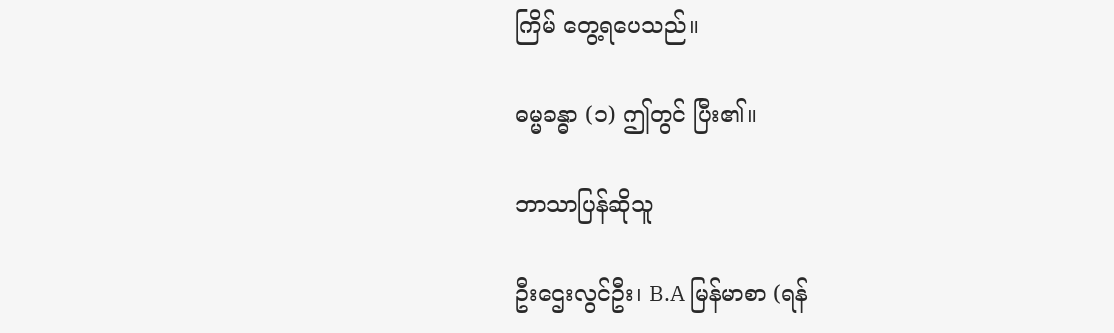ကြိမ် တွေ့ရပေသည်။

ဓမ္မခန္ဓာ (၁) ဤတွင် ပြီး၏။

ဘာသာပြန်ဆိုသူ

ဦးဌေးလွင်ဦး၊ B.A မြန်မာစာ (ရန်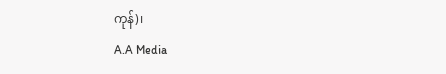ကုန်)၊
A.A Media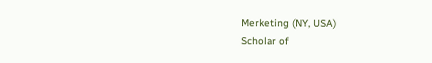Merketing (NY, USA)
Scholar of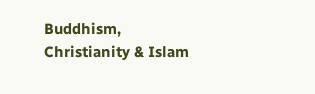Buddhism, Christianity & Islam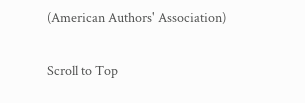(American Authors' Association)

Scroll to Top